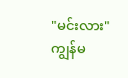"မင်းလား"
ကျွန်မ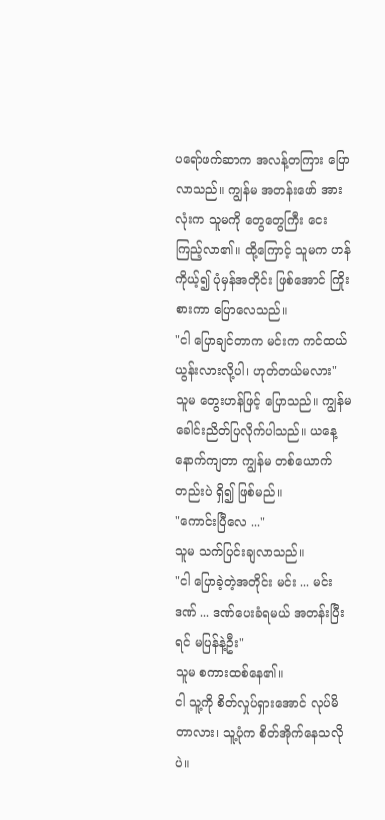ပရော်ဖက်ဆာက အလန့်တကြား ပြောလာသည်။ ကျွန်မ အတန်းဖော် အားလုံးက သူမကို တွေတွေကြီး ငေးကြည့်လာ၏။ ထို့ကြောင့် သူမက ဟန်ကိုယ့်၍ ပုံမှန်အတိုင်း ဖြစ်အောင် ကြိုးစားကာ ပြောလေသည်။
"ငါ ပြောချင်တာက မင်းက ကင်ထယ်ယွန်းလားလို့ပါ၊ ဟုတ်တယ်မလား"
သူမ တွေးဟန်ဖြင့် ပြောသည်။ ကျွန်မ ခေါင်းညိတ်ပြလိုက်ပါသည်။ ယနေ့ နောက်ကျတာ ကျွန်မ တစ်ယောက်တည်းပဲ ရှိ၍ ဖြစ်မည်။
"ကောင်းပြီလေ ..."
သူမ သက်ပြင်းချလာသည်။
"ငါ ပြောခဲ့တဲ့အတိုင်း မင်း ... မင်း ဒဏ် ... ဒဏ်ပေးခံရမယ် အတန်းပြီးရင် မပြန်နဲ့ဦး"
သူမ စကားထစ်နေ၏။
ငါ သူ့ကို စိတ်လှုပ်ရှားအောင် လုပ်မိတာလား၊ သူ့ပုံက စိတ်အိုက်နေသလိုပဲ။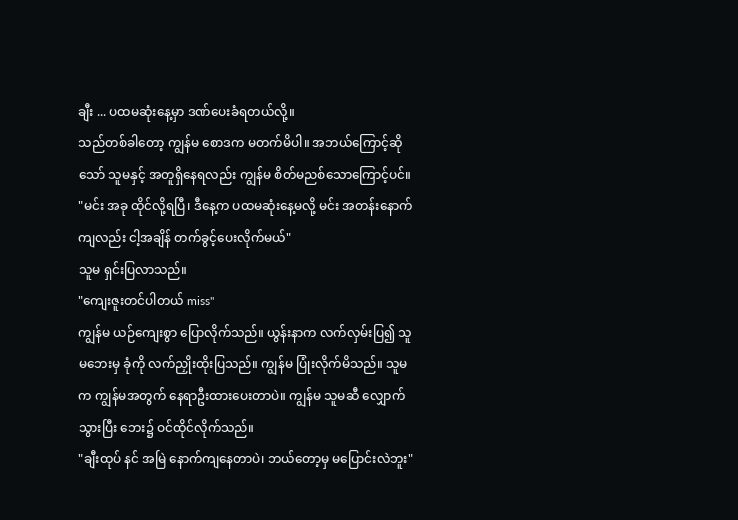ချီး ... ပထမဆုံးနေ့မှာ ဒဏ်ပေးခံရတယ်လို့။
သည်တစ်ခါတော့ ကျွန်မ စောဒက မတက်မိပါ။ အဘယ်ကြောင့်ဆိုသော် သူမနှင့် အတူရှိနေရလည်း ကျွန်မ စိတ်မညစ်သောကြောင့်ပင်။
"မင်း အခု ထိုင်လို့ရပြီ၊ ဒီနေ့က ပထမဆုံးနေ့မလို့ မင်း အတန်းနောက်ကျလည်း ငါ့အချိန် တက်ခွင့်ပေးလိုက်မယ်"
သူမ ရှင်းပြလာသည်။
"ကျေးဇူးတင်ပါတယ် miss"
ကျွန်မ ယဉ်ကျေးစွာ ပြောလိုက်သည်။ ယွန်းနာက လက်လှမ်းပြ၍ သူမဘေးမှ ခုံကို လက်ညှိုးထိုးပြသည်။ ကျွန်မ ပြုံးလိုက်မိသည်။ သူမက ကျွန်မအတွက် နေရာဦးထားပေးတာပဲ။ ကျွန်မ သူမဆီ လျှောက်သွားပြီး ဘေး၌ ဝင်ထိုင်လိုက်သည်။
"ချီးထုပ် နင် အမြဲ နောက်ကျနေတာပဲ၊ ဘယ်တော့မှ မပြောင်းလဲဘူး"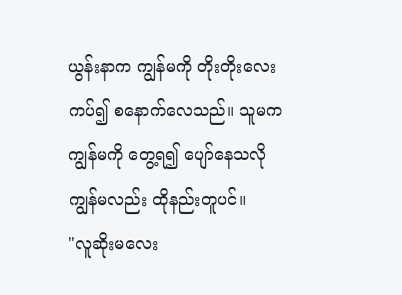ယွန်းနာက ကျွန်မကို တိုးတိုးလေး ကပ်၍ စနောက်လေသည်။ သူမက ကျွန်မကို တွေ့ရ၍ ပျော်နေသလို ကျွန်မလည်း ထိုနည်းတူပင်။
"လူဆိုးမလေး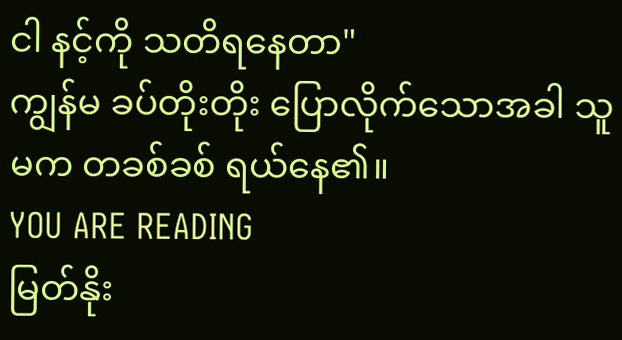ငါ နင့်ကို သတိရနေတာ"
ကျွန်မ ခပ်တိုးတိုး ပြောလိုက်သောအခါ သူမက တခစ်ခစ် ရယ်နေ၏။
YOU ARE READING
မြတ်နိုး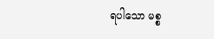ရပါသော မစ္စ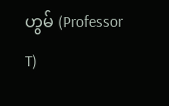ဟွမ် (Professor T)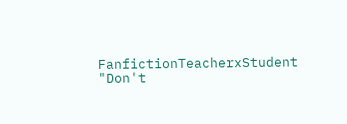FanfictionTeacherxStudent "Don't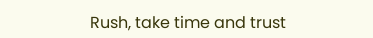Rush, take time and trust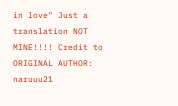in love" Just a translation NOT MINE!!!! Credit to ORIGINAL AUTHOR: naruuu21